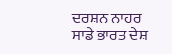ਦਰਸ਼ਨ ਨਾਹਰ
ਸਾਡੇ ਭਾਰਤ ਦੇਸ਼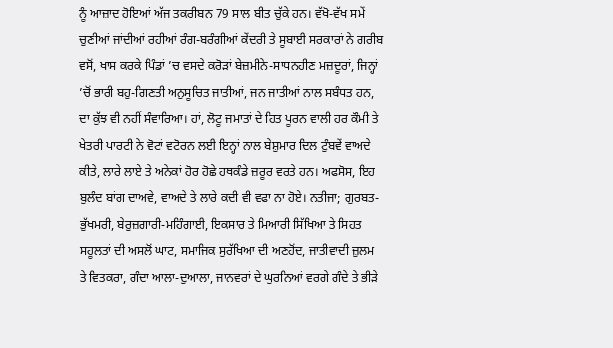ਨੂੰ ਆਜ਼ਾਦ ਹੋਇਆਂ ਅੱਜ ਤਕਰੀਬਨ 79 ਸਾਲ ਬੀਤ ਚੁੱਕੇ ਹਨ। ਵੱਖੋ-ਵੱਖ ਸਮੇਂ ਚੁਣੀਆਂ ਜਾਂਦੀਆਂ ਰਹੀਆਂ ਰੰਗ-ਬਰੰਗੀਆਂ ਕੇਂਦਰੀ ਤੇ ਸੂਬਾਈ ਸਰਕਾਰਾਂ ਨੇ ਗਰੀਬ ਵਸੋਂ, ਖਾਸ ਕਰਕੇ ਪਿੰਡਾਂ ’ਚ ਵਸਦੇ ਕਰੋੜਾਂ ਬੇਜ਼ਮੀਨੇ-ਸਾਧਨਹੀਣ ਮਜ਼ਦੂਰਾਂ, ਜਿਨ੍ਹਾਂ ’ਚੋਂ ਭਾਰੀ ਬਹੁ-ਗਿਣਤੀ ਅਨੁਸੂਚਿਤ ਜਾਤੀਆਂ, ਜਨ ਜਾਤੀਆਂ ਨਾਲ ਸਬੰਧਤ ਹਨ, ਦਾ ਕੁੱਝ ਵੀ ਨਹੀਂ ਸੰਵਾਰਿਆ। ਹਾਂ, ਲੋਟੂ ਜਮਾਤਾਂ ਦੇ ਹਿਤ ਪੂਰਨ ਵਾਲੀ ਹਰ ਕੌਮੀ ਤੇ ਖੇਤਰੀ ਪਾਰਟੀ ਨੇ ਵੋਟਾਂ ਵਟੋਰਨ ਲਈ ਇਨ੍ਹਾਂ ਨਾਲ ਬੇਸ਼ੁਮਾਰ ਦਿਲ ਟੁੰਬਵੇਂ ਵਾਅਦੇ ਕੀਤੇ, ਲਾਰੇ ਲਾਏ ਤੇ ਅਨੇਕਾਂ ਹੋਰ ਹੋਛੇ ਹਥਕੰਡੇ ਜ਼ਰੂਰ ਵਰਤੇ ਹਨ। ਅਫਸੋਸ, ਇਹ ਬੁਲੰਦ ਬਾਂਗ ਦਾਅਵੇ, ਵਾਅਦੇ ਤੇ ਲਾਰੇ ਕਦੀ ਵੀ ਵਫਾ ਨਾ ਹੋਏ। ਨਤੀਜਾ; ਗੁਰਬਤ-ਭੁੱਖਮਰੀ, ਬੇਰੁਜ਼ਗਾਰੀ-ਮਹਿੰਗਾਈ, ਇਕਸਾਰ ਤੇ ਮਿਆਰੀ ਸਿੱਖਿਆ ਤੇ ਸਿਹਤ ਸਹੂਲਤਾਂ ਦੀ ਅਸਲੋਂ ਘਾਟ, ਸਮਾਜਿਕ ਸੁਰੱਖਿਆ ਦੀ ਅਣਹੋਂਦ, ਜਾਤੀਵਾਦੀ ਜ਼ੁਲਮ ਤੇ ਵਿਤਕਰਾ, ਗੰਦਾ ਆਲਾ-ਦੁਆਲਾ, ਜਾਨਵਰਾਂ ਦੇ ਘੁਰਨਿਆਂ ਵਰਗੇ ਗੰਦੇ ਤੇ ਭੀੜੇ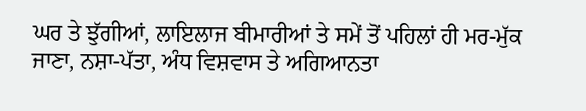ਘਰ ਤੇ ਝੁੱਗੀਆਂ, ਲਾਇਲਾਜ ਬੀਮਾਰੀਆਂ ਤੇ ਸਮੇਂ ਤੋਂ ਪਹਿਲਾਂ ਹੀ ਮਰ-ਮੁੱਕ ਜਾਣਾ, ਨਸ਼ਾ-ਪੱਤਾ, ਅੰਧ ਵਿਸ਼ਵਾਸ ਤੇ ਅਗਿਆਨਤਾ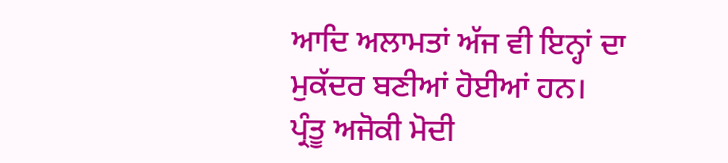ਆਦਿ ਅਲਾਮਤਾਂ ਅੱਜ ਵੀ ਇਨ੍ਹਾਂ ਦਾ ਮੁਕੱਦਰ ਬਣੀਆਂ ਹੋਈਆਂ ਹਨ।
ਪ੍ਰੰਤੂ ਅਜੋਕੀ ਮੋਦੀ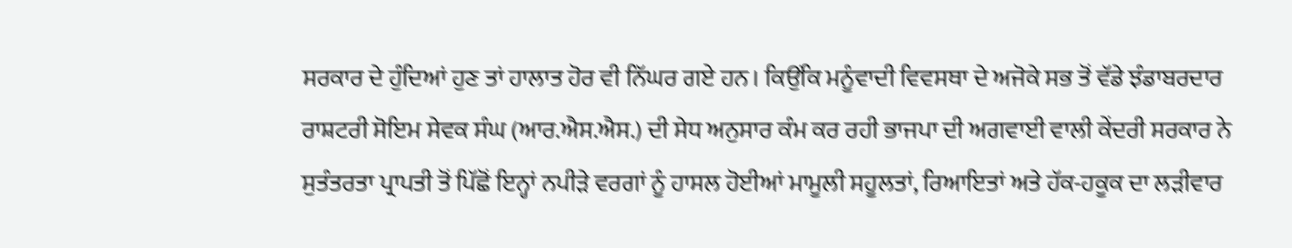ਸਰਕਾਰ ਦੇ ਹੁੰਦਿਆਂ ਹੁਣ ਤਾਂ ਹਾਲਾਤ ਹੋਰ ਵੀ ਨਿੱਘਰ ਗਏ ਹਨ। ਕਿਉਂਕਿ ਮਨੂੰਵਾਦੀ ਵਿਵਸਥਾ ਦੇ ਅਜੋਕੇ ਸਭ ਤੋਂ ਵੱਡੇ ਝੰਡਾਬਰਦਾਰ ਰਾਸ਼ਟਰੀ ਸੋਇਮ ਸੇਵਕ ਸੰਘ (ਆਰ.ਐਸ.ਐਸ.) ਦੀ ਸੇਧ ਅਨੁਸਾਰ ਕੰਮ ਕਰ ਰਹੀ ਭਾਜਪਾ ਦੀ ਅਗਵਾਈ ਵਾਲੀ ਕੇਂਦਰੀ ਸਰਕਾਰ ਨੇ ਸੁਤੰਤਰਤਾ ਪ੍ਰਾਪਤੀ ਤੋਂ ਪਿੱਛੋਂ ਇਨ੍ਹਾਂ ਨਪੀੜੇ ਵਰਗਾਂ ਨੂੰ ਹਾਸਲ ਹੋਈਆਂ ਮਾਮੂਲੀ ਸਹੂਲਤਾਂ, ਰਿਆਇਤਾਂ ਅਤੇ ਹੱਕ-ਹਕੂਕ ਦਾ ਲੜੀਵਾਰ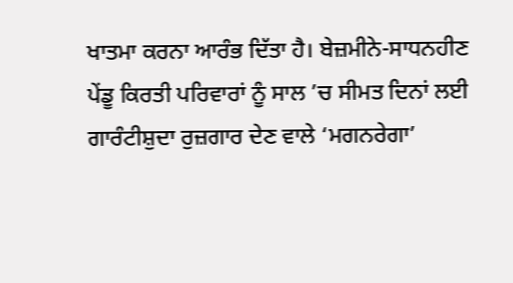ਖਾਤਮਾ ਕਰਨਾ ਆਰੰਭ ਦਿੱਤਾ ਹੈ। ਬੇਜ਼ਮੀਨੇ-ਸਾਧਨਹੀਣ ਪੇਂਡੂ ਕਿਰਤੀ ਪਰਿਵਾਰਾਂ ਨੂੰ ਸਾਲ ’ਚ ਸੀਮਤ ਦਿਨਾਂ ਲਈ ਗਾਰੰਟੀਸ਼ੁਦਾ ਰੁਜ਼ਗਾਰ ਦੇਣ ਵਾਲੇ ‘ਮਗਨਰੇਗਾ’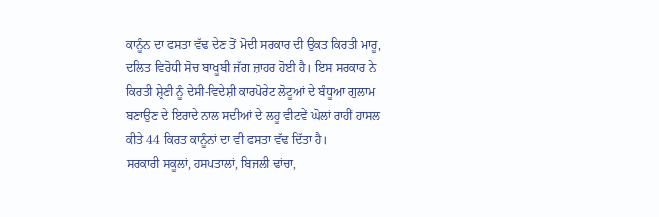ਕਾਨੂੰਨ ਦਾ ਫਸਤਾ ਵੱਢ ਦੇਣ ਤੋਂ ਮੋਦੀ ਸਰਕਾਰ ਦੀ ਉਕਤ ਕਿਰਤੀ ਮਾਰੂ, ਦਲਿਤ ਵਿਰੋਧੀ ਸੋਚ ਬਾਖੂਬੀ ਜੱਗ ਜ਼ਾਹਰ ਹੋਈ ਹੈ। ਇਸ ਸਰਕਾਰ ਨੇ ਕਿਰਤੀ ਸ਼੍ਰੇਣੀ ਨੂੰ ਦੇਸੀ-ਵਿਦੇਸ਼ੀ ਕਾਰਪੋਰੇਟ ਲੋਟੂਆਂ ਦੇ ਬੰਧੂਆ ਗੁਲਾਮ ਬਣਾਉਣ ਦੇ ਇਰਾਦੇ ਨਾਲ ਸਦੀਆਂ ਦੇ ਲਹੂ ਵੀਟਵੇਂ ਘੋਲਾਂ ਰਾਹੀਂ ਹਾਸਲ ਕੀਤੇ 44 ਕਿਰਤ ਕਾਨੂੰਨਾਂ ਦਾ ਵੀ ਫਸਤਾ ਵੱਢ ਦਿੱਤਾ ਹੈ।
ਸਰਕਾਰੀ ਸਕੂਲਾਂ, ਹਸਪਤਾਲਾਂ, ਬਿਜਲੀ ਢਾਂਚਾ,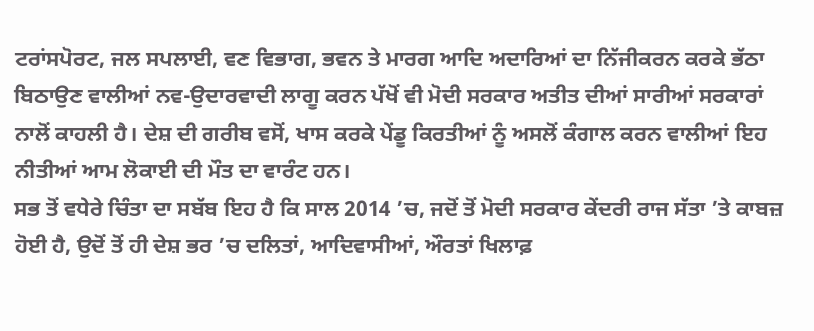ਟਰਾਂਸਪੋਰਟ, ਜਲ ਸਪਲਾਈ, ਵਣ ਵਿਭਾਗ, ਭਵਨ ਤੇ ਮਾਰਗ ਆਦਿ ਅਦਾਰਿਆਂ ਦਾ ਨਿੱਜੀਕਰਨ ਕਰਕੇ ਭੱਠਾ ਬਿਠਾਉਣ ਵਾਲੀਆਂ ਨਵ-ਉਦਾਰਵਾਦੀ ਲਾਗੂ ਕਰਨ ਪੱਖੋਂ ਵੀ ਮੋਦੀ ਸਰਕਾਰ ਅਤੀਤ ਦੀਆਂ ਸਾਰੀਆਂ ਸਰਕਾਰਾਂ ਨਾਲੋਂ ਕਾਹਲੀ ਹੈ। ਦੇਸ਼ ਦੀ ਗਰੀਬ ਵਸੋਂ, ਖਾਸ ਕਰਕੇ ਪੇਂਡੂ ਕਿਰਤੀਆਂ ਨੂੰ ਅਸਲੋਂ ਕੰਗਾਲ ਕਰਨ ਵਾਲੀਆਂ ਇਹ ਨੀਤੀਆਂ ਆਮ ਲੋਕਾਈ ਦੀ ਮੌਤ ਦਾ ਵਾਰੰਟ ਹਨ।
ਸਭ ਤੋਂ ਵਧੇਰੇ ਚਿੰਤਾ ਦਾ ਸਬੱਬ ਇਹ ਹੈ ਕਿ ਸਾਲ 2014 ’ਚ, ਜਦੋਂ ਤੋਂ ਮੋਦੀ ਸਰਕਾਰ ਕੇਂਦਰੀ ਰਾਜ ਸੱਤਾ ’ਤੇ ਕਾਬਜ਼ ਹੋਈ ਹੈ, ਉਦੋਂ ਤੋਂ ਹੀ ਦੇਸ਼ ਭਰ ’ਚ ਦਲਿਤਾਂ, ਆਦਿਵਾਸੀਆਂ, ਔਰਤਾਂ ਖਿਲਾਫ਼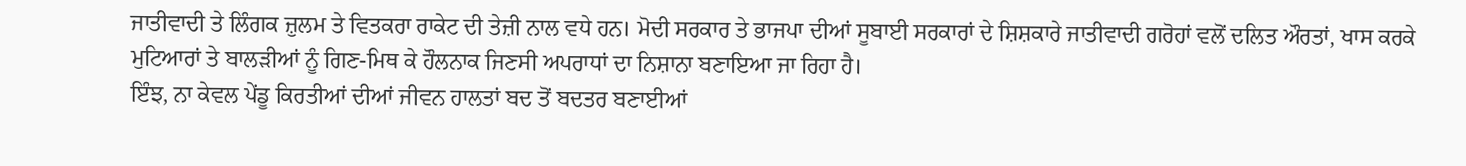ਜਾਤੀਵਾਦੀ ਤੇ ਲਿੰਗਕ ਜ਼ੁਲਮ ਤੇ ਵਿਤਕਰਾ ਰਾਕੇਟ ਦੀ ਤੇਜ਼ੀ ਨਾਲ ਵਧੇ ਹਨ। ਮੋਦੀ ਸਰਕਾਰ ਤੇ ਭਾਜਪਾ ਦੀਆਂ ਸੂਬਾਈ ਸਰਕਾਰਾਂ ਦੇ ਸ਼ਿਸ਼ਕਾਰੇ ਜਾਤੀਵਾਦੀ ਗਰੋਹਾਂ ਵਲੋਂ ਦਲਿਤ ਔਰਤਾਂ, ਖਾਸ ਕਰਕੇ ਮੁਟਿਆਰਾਂ ਤੇ ਬਾਲੜੀਆਂ ਨੂੰ ਗਿਣ-ਮਿਥ ਕੇ ਹੌਲਨਾਕ ਜਿਣਸੀ ਅਪਰਾਧਾਂ ਦਾ ਨਿਸ਼ਾਨਾ ਬਣਾਇਆ ਜਾ ਰਿਹਾ ਹੈ।
ਇੰਝ, ਨਾ ਕੇਵਲ ਪੇਂਡੂ ਕਿਰਤੀਆਂ ਦੀਆਂ ਜੀਵਨ ਹਾਲਤਾਂ ਬਦ ਤੋਂ ਬਦਤਰ ਬਣਾਈਆਂ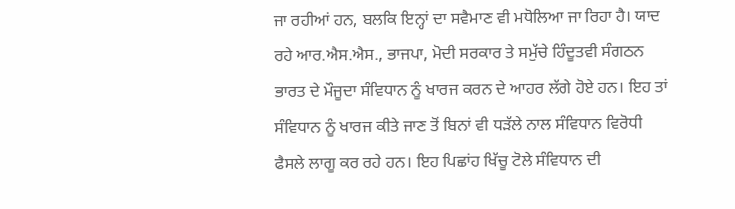ਜਾ ਰਹੀਆਂ ਹਨ, ਬਲਕਿ ਇਨ੍ਹਾਂ ਦਾ ਸਵੈਮਾਣ ਵੀ ਮਧੋਲਿਆ ਜਾ ਰਿਹਾ ਹੈ। ਯਾਦ ਰਹੇ ਆਰ.ਐਸ.ਐਸ., ਭਾਜਪਾ, ਮੋਦੀ ਸਰਕਾਰ ਤੇ ਸਮੁੱਚੇ ਹਿੰਦੂਤਵੀ ਸੰਗਠਨ ਭਾਰਤ ਦੇ ਮੌਜੂਦਾ ਸੰਵਿਧਾਨ ਨੂੰ ਖਾਰਜ ਕਰਨ ਦੇ ਆਹਰ ਲੱਗੇ ਹੋਏ ਹਨ। ਇਹ ਤਾਂ ਸੰਵਿਧਾਨ ਨੂੰ ਖਾਰਜ ਕੀਤੇ ਜਾਣ ਤੋਂ ਬਿਨਾਂ ਵੀ ਧੜੱਲੇ ਨਾਲ ਸੰਵਿਧਾਨ ਵਿਰੋਧੀ ਫੈਸਲੇ ਲਾਗੂ ਕਰ ਰਹੇ ਹਨ। ਇਹ ਪਿਛਾਂਹ ਖਿੱਚੂ ਟੋਲੇ ਸੰਵਿਧਾਨ ਦੀ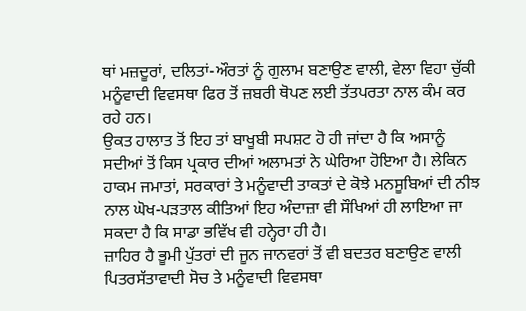ਥਾਂ ਮਜ਼ਦੂਰਾਂ, ਦਲਿਤਾਂ-ਔਰਤਾਂ ਨੂੰ ਗੁਲਾਮ ਬਣਾਉਣ ਵਾਲੀ, ਵੇਲਾ ਵਿਹਾ ਚੁੱਕੀ ਮਨੂੰਵਾਦੀ ਵਿਵਸਥਾ ਫਿਰ ਤੋਂ ਜ਼ਬਰੀ ਥੋਪਣ ਲਈ ਤੱਤਪਰਤਾ ਨਾਲ ਕੰਮ ਕਰ ਰਹੇ ਹਨ।
ਉਕਤ ਹਾਲਾਤ ਤੋਂ ਇਹ ਤਾਂ ਬਾਖੂਬੀ ਸਪਸ਼ਟ ਹੋ ਹੀ ਜਾਂਦਾ ਹੈ ਕਿ ਅਸਾਨੂੰ ਸਦੀਆਂ ਤੋਂ ਕਿਸ ਪ੍ਰਕਾਰ ਦੀਆਂ ਅਲਾਮਤਾਂ ਨੇ ਘੇਰਿਆ ਹੋਇਆ ਹੈ। ਲੇਕਿਨ ਹਾਕਮ ਜਮਾਤਾਂ, ਸਰਕਾਰਾਂ ਤੇ ਮਨੂੰਵਾਦੀ ਤਾਕਤਾਂ ਦੇ ਕੋਝੇ ਮਨਸੂਬਿਆਂ ਦੀ ਨੀਝ ਨਾਲ ਘੋਖ-ਪੜਤਾਲ ਕੀਤਿਆਂ ਇਹ ਅੰਦਾਜ਼ਾ ਵੀ ਸੌਖਿਆਂ ਹੀ ਲਾਇਆ ਜਾ ਸਕਦਾ ਹੈ ਕਿ ਸਾਡਾ ਭਵਿੱਖ ਵੀ ਹਨ੍ਹੇਰਾ ਹੀ ਹੈ।
ਜ਼ਾਹਿਰ ਹੈ ਭੂਮੀ ਪੁੱਤਰਾਂ ਦੀ ਜੂਨ ਜਾਨਵਰਾਂ ਤੋਂ ਵੀ ਬਦਤਰ ਬਣਾਉਣ ਵਾਲੀ ਪਿਤਰਸੱਤਾਵਾਦੀ ਸੋਚ ਤੇ ਮਨੂੰਵਾਦੀ ਵਿਵਸਥਾ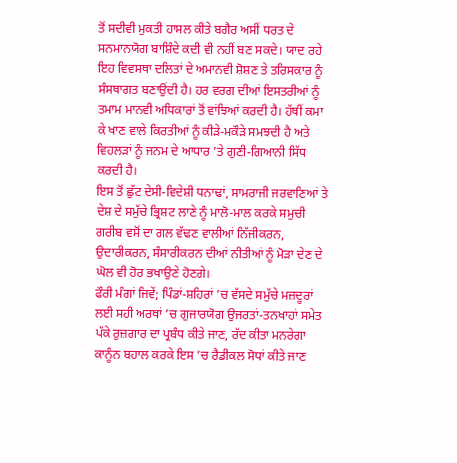ਤੋਂ ਸਦੀਵੀ ਮੁਕਤੀ ਹਾਸਲ ਕੀਤੇ ਬਗੈਰ ਅਸੀਂ ਧਰਤ ਦੇ ਸਨਮਾਨਯੋਗ ਬਾਸ਼ਿੰਦੇ ਕਦੀ ਵੀ ਨਹੀਂ ਬਣ ਸਕਦੇ। ਯਾਦ ਰਹੇ ਇਹ ਵਿਵਸਥਾ ਦਲਿਤਾਂ ਦੇ ਅਮਾਨਵੀ ਸ਼ੋਸ਼ਣ ਤੇ ਤਰਿਸਕਾਰ ਨੂੰ ਸੰਸਥਾਗਤ ਬਣਾਉਂਦੀ ਹੈ। ਹਰ ਵਰਗ ਦੀਆਂ ਇਸਤਰੀਆਂ ਨੂੰ ਤਮਾਮ ਮਾਨਵੀ ਅਧਿਕਾਰਾਂ ਤੋਂ ਵਾਂਝਿਆਂ ਕਰਦੀ ਹੈ। ਹੱਥੀਂ ਕਮਾ ਕੇ ਖਾਣ ਵਾਲੇ ਕਿਰਤੀਆਂ ਨੂੰ ਕੀੜੇ-ਮਕੌੜੇ ਸਮਝਦੀ ਹੈ ਅਤੇ ਵਿਹਲੜਾਂ ਨੂੰ ਜਨਮ ਦੇ ਆਧਾਰ ’ਤੇ ਗੁਣੀ-ਗਿਆਨੀ ਸਿੱਧ ਕਰਦੀ ਹੈ।
ਇਸ ਤੋਂ ਛੁੱਟ ਦੇਸੀ-ਵਿਦੇਸ਼ੀ ਧਨਾਢਾਂ, ਸਾਮਰਾਜੀ ਜਰਵਾਣਿਆਂ ਤੇ ਦੇਸ਼ ਦੇ ਸਮੁੱਚੇ ਭ੍ਰਿਸ਼ਟ ਲਾਣੇ ਨੂੰ ਮਾਲੋ-ਮਾਲ ਕਰਕੇ ਸਮੁਚੀ ਗਰੀਬ ਵਸੋਂ ਦਾ ਗਲ ਵੱਢਣ ਵਾਲੀਆਂ ਨਿੱਜੀਕਰਨ, ਉਦਾਰੀਕਰਨ, ਸੰਸਾਰੀਕਰਨ ਦੀਆਂ ਨੀਤੀਆਂ ਨੂੰ ਮੋੜਾ ਦੇਣ ਦੇ ਘੋਲ ਵੀ ਹੋਰ ਭਖਾਉਣੇ ਹੋਣਗੇ।
ਫੌਰੀ ਮੰਗਾਂ ਜਿਵੇਂ; ਪਿੰਡਾਂ-ਸ਼ਹਿਰਾਂ ’ਚ ਵੱਸਦੇ ਸਮੁੱਚੇ ਮਜ਼ਦੂਰਾਂ ਲਈ ਸਹੀ ਅਰਥਾਂ ’ਚ ਗੁਜਾਰਯੋਗ ਉਜਰਤਾਂ-ਤਨਖਾਹਾਂ ਸਮੇਤ ਪੱਕੇ ਰੁਜ਼ਗਾਰ ਦਾ ਪ੍ਰਬੰਧ ਕੀਤੇ ਜਾਣ, ਰੱਦ ਕੀਤਾ ਮਨਰੇਗਾ ਕਾਨੂੰਨ ਬਹਾਲ ਕਰਕੇ ਇਸ ’ਚ ਰੈਡੀਕਲ ਸੋਧਾਂ ਕੀਤੇ ਜਾਣ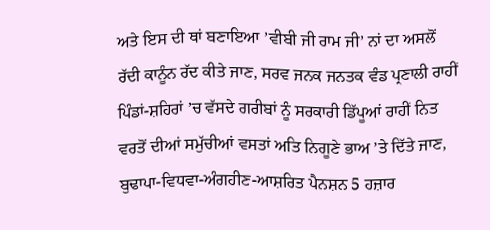ਅਤੇ ਇਸ ਦੀ ਥਾਂ ਬਣਾਇਆ ’ਵੀਬੀ ਜੀ ਰਾਮ ਜੀ’ ਨਾਂ ਦਾ ਅਸਲੋਂ ਰੱਦੀ ਕਾਨੂੰਨ ਰੱਦ ਕੀਤੇ ਜਾਣ, ਸਰਵ ਜਨਕ ਜਨਤਕ ਵੰਡ ਪ੍ਰਣਾਲੀ ਰਾਹੀਂ ਪਿੰਡਾਂ-ਸ਼ਹਿਰਾਂ ’ਚ ਵੱਸਦੇ ਗਰੀਬਾਂ ਨੂੰ ਸਰਕਾਰੀ ਡਿੱਪੂਆਂ ਰਾਹੀਂ ਨਿਤ ਵਰਤੋਂ ਦੀਆਂ ਸਮੁੱਚੀਆਂ ਵਸਤਾਂ ਅਤਿ ਨਿਗੂਣੇ ਭਾਅ ’ਤੇ ਦਿੱਤੇ ਜਾਣ, ਬੁਢਾਪਾ-ਵਿਧਵਾ-ਅੰਗਹੀਣ-ਆਸ਼ਰਿਤ ਪੈਨਸ਼ਨ 5 ਹਜ਼ਾਰ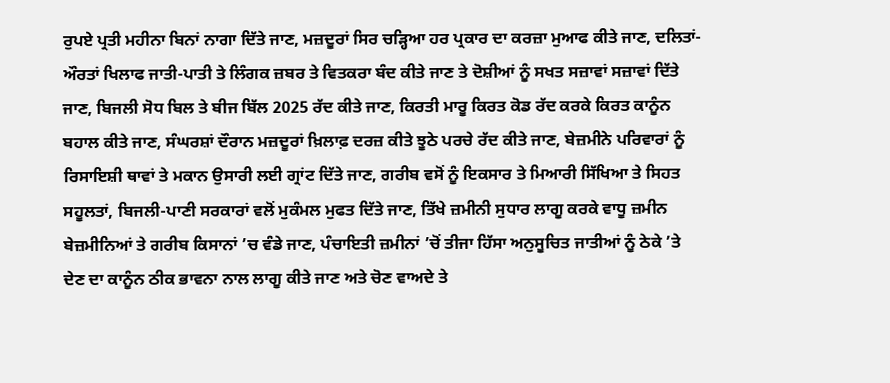ਰੁਪਏ ਪ੍ਰਤੀ ਮਹੀਨਾ ਬਿਨਾਂ ਨਾਗਾ ਦਿੱਤੇ ਜਾਣ, ਮਜ਼ਦੂਰਾਂ ਸਿਰ ਚੜ੍ਹਿਆ ਹਰ ਪ੍ਰਕਾਰ ਦਾ ਕਰਜ਼ਾ ਮੁਆਫ ਕੀਤੇ ਜਾਣ, ਦਲਿਤਾਂ-ਔਰਤਾਂ ਖਿਲਾਫ ਜਾਤੀ-ਪਾਤੀ ਤੇ ਲਿੰਗਕ ਜ਼ਬਰ ਤੇ ਵਿਤਕਰਾ ਬੰਦ ਕੀਤੇ ਜਾਣ ਤੇ ਦੋਸ਼ੀਆਂ ਨੂੰ ਸਖਤ ਸਜ਼ਾਵਾਂ ਸਜ਼ਾਵਾਂ ਦਿੱਤੇ ਜਾਣ, ਬਿਜਲੀ ਸੋਧ ਬਿਲ ਤੇ ਬੀਜ ਬਿੱਲ 2025 ਰੱਦ ਕੀਤੇ ਜਾਣ, ਕਿਰਤੀ ਮਾਰੂ ਕਿਰਤ ਕੋਡ ਰੱਦ ਕਰਕੇ ਕਿਰਤ ਕਾਨੂੰਨ ਬਹਾਲ ਕੀਤੇ ਜਾਣ, ਸੰਘਰਸ਼ਾਂ ਦੌਰਾਨ ਮਜ਼ਦੂਰਾਂ ਖ਼ਿਲਾਫ਼ ਦਰਜ਼ ਕੀਤੇ ਝੂਠੇ ਪਰਚੇ ਰੱਦ ਕੀਤੇ ਜਾਣ, ਬੇਜ਼ਮੀਨੇ ਪਰਿਵਾਰਾਂ ਨੂੰ ਰਿਸਾਇਸ਼ੀ ਥਾਵਾਂ ਤੇ ਮਕਾਨ ਉਸਾਰੀ ਲਈ ਗ੍ਰਾਂਟ ਦਿੱਤੇ ਜਾਣ, ਗਰੀਬ ਵਸੋਂ ਨੂੰ ਇਕਸਾਰ ਤੇ ਮਿਆਰੀ ਸਿੱਖਿਆ ਤੇ ਸਿਹਤ ਸਹੂਲਤਾਂ, ਬਿਜਲੀ-ਪਾਣੀ ਸਰਕਾਰਾਂ ਵਲੋਂ ਮੁਕੰਮਲ ਮੁਫਤ ਦਿੱਤੇ ਜਾਣ, ਤਿੱਖੇ ਜ਼ਮੀਨੀ ਸੁਧਾਰ ਲਾਗੂ ਕਰਕੇ ਵਾਧੂ ਜ਼ਮੀਨ ਬੇਜ਼ਮੀਨਿਆਂ ਤੇ ਗਰੀਬ ਕਿਸਾਨਾਂ ’ਚ ਵੰਡੇ ਜਾਣ, ਪੰਚਾਇਤੀ ਜ਼ਮੀਨਾਂ ’ਚੋਂ ਤੀਜਾ ਹਿੱਸਾ ਅਨੁਸੂਚਿਤ ਜਾਤੀਆਂ ਨੂੰ ਠੇਕੇ ’ਤੇ ਦੇਣ ਦਾ ਕਾਨੂੰਨ ਠੀਕ ਭਾਵਨਾ ਨਾਲ ਲਾਗੂ ਕੀਤੇ ਜਾਣ ਅਤੇ ਚੋਣ ਵਾਅਦੇ ਤੇ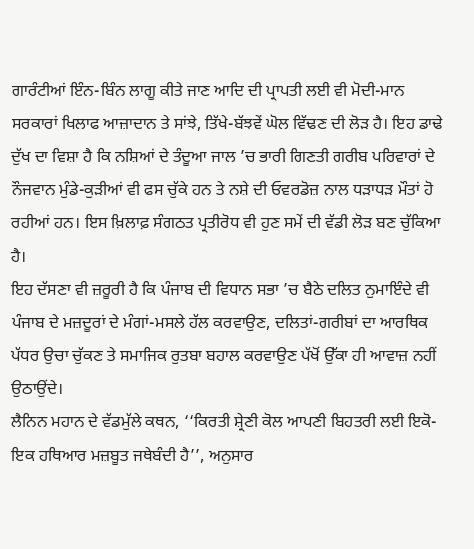ਗਾਰੰਟੀਆਂ ਇੰਨ-ਬਿੰਨ ਲਾਗੂ ਕੀਤੇ ਜਾਣ ਆਦਿ ਦੀ ਪ੍ਰਾਪਤੀ ਲਈ ਵੀ ਮੋਦੀ-ਮਾਨ ਸਰਕਾਰਾਂ ਖਿਲਾਫ ਆਜ਼ਾਦਾਨ ਤੇ ਸਾਂਝੇ, ਤਿੱਖੇ-ਬੱਝਵੇਂ ਘੋਲ ਵਿੱਢਣ ਦੀ ਲੋੜ ਹੈ। ਇਹ ਡਾਢੇ ਦੁੱਖ ਦਾ ਵਿਸ਼ਾ ਹੈ ਕਿ ਨਸ਼ਿਆਂ ਦੇ ਤੰਦੂਆ ਜਾਲ ’ਚ ਭਾਰੀ ਗਿਣਤੀ ਗਰੀਬ ਪਰਿਵਾਰਾਂ ਦੇ ਨੌਜਵਾਨ ਮੁੰਡੇ-ਕੁੜੀਆਂ ਵੀ ਫਸ ਚੁੱਕੇ ਹਨ ਤੇ ਨਸ਼ੇ ਦੀ ਓਵਰਡੋਜ਼ ਨਾਲ ਧੜਾਧੜ ਮੌਤਾਂ ਹੋ ਰਹੀਆਂ ਹਨ। ਇਸ ਖ਼ਿਲਾਫ਼ ਸੰਗਠਤ ਪ੍ਰਤੀਰੋਧ ਵੀ ਹੁਣ ਸਮੇਂ ਦੀ ਵੱਡੀ ਲੋੜ ਬਣ ਚੁੱਕਿਆ ਹੈ।
ਇਹ ਦੱਸਣਾ ਵੀ ਜ਼ਰੂਰੀ ਹੈ ਕਿ ਪੰਜਾਬ ਦੀ ਵਿਧਾਨ ਸਭਾ ’ਚ ਬੈਠੇ ਦਲਿਤ ਨੁਮਾਇੰਦੇ ਵੀ ਪੰਜਾਬ ਦੇ ਮਜ਼ਦੂਰਾਂ ਦੇ ਮੰਗਾਂ-ਮਸਲੇ ਹੱਲ ਕਰਵਾਉਣ, ਦਲਿਤਾਂ-ਗਰੀਬਾਂ ਦਾ ਆਰਥਿਕ ਪੱਧਰ ਉਚਾ ਚੁੱਕਣ ਤੇ ਸਮਾਜਿਕ ਰੁਤਬਾ ਬਹਾਲ ਕਰਵਾਉਣ ਪੱਖੋਂ ਉੱਕਾ ਹੀ ਆਵਾਜ਼ ਨਹੀਂ ਉਠਾਉਂਦੇ।
ਲੈਨਿਨ ਮਹਾਨ ਦੇ ਵੱਡਮੁੱਲੇ ਕਥਨ, ‘‘ਕਿਰਤੀ ਸ਼੍ਰੇਣੀ ਕੋਲ ਆਪਣੀ ਬਿਹਤਰੀ ਲਈ ਇਕੋ-ਇਕ ਹਥਿਆਰ ਮਜ਼ਬੂਤ ਜਥੇਬੰਦੀ ਹੈ’’, ਅਨੁਸਾਰ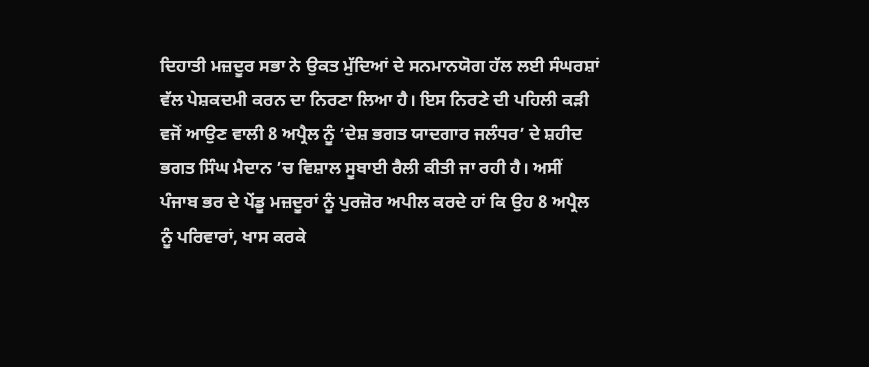ਦਿਹਾਤੀ ਮਜ਼ਦੂਰ ਸਭਾ ਨੇ ਉਕਤ ਮੁੱਦਿਆਂ ਦੇ ਸਨਮਾਨਯੋਗ ਹੱਲ ਲਈ ਸੰਘਰਸ਼ਾਂ ਵੱਲ ਪੇਸ਼ਕਦਮੀ ਕਰਨ ਦਾ ਨਿਰਣਾ ਲਿਆ ਹੈ। ਇਸ ਨਿਰਣੇ ਦੀ ਪਹਿਲੀ ਕੜੀ ਵਜੋਂ ਆਉਣ ਵਾਲੀ 8 ਅਪ੍ਰੈਲ ਨੂੰ ‘ਦੇਸ਼ ਭਗਤ ਯਾਦਗਾਰ ਜਲੰਧਰ’ ਦੇ ਸ਼ਹੀਦ ਭਗਤ ਸਿੰਘ ਮੈਦਾਨ ’ਚ ਵਿਸ਼ਾਲ ਸੂਬਾਈ ਰੈਲੀ ਕੀਤੀ ਜਾ ਰਹੀ ਹੈ। ਅਸੀਂ ਪੰਜਾਬ ਭਰ ਦੇ ਪੇਂਡੂ ਮਜ਼ਦੂਰਾਂ ਨੂੰ ਪੁਰਜ਼ੋਰ ਅਪੀਲ ਕਰਦੇ ਹਾਂ ਕਿ ਉਹ 8 ਅਪ੍ਰੈਲ ਨੂੰ ਪਰਿਵਾਰਾਂ, ਖਾਸ ਕਰਕੇ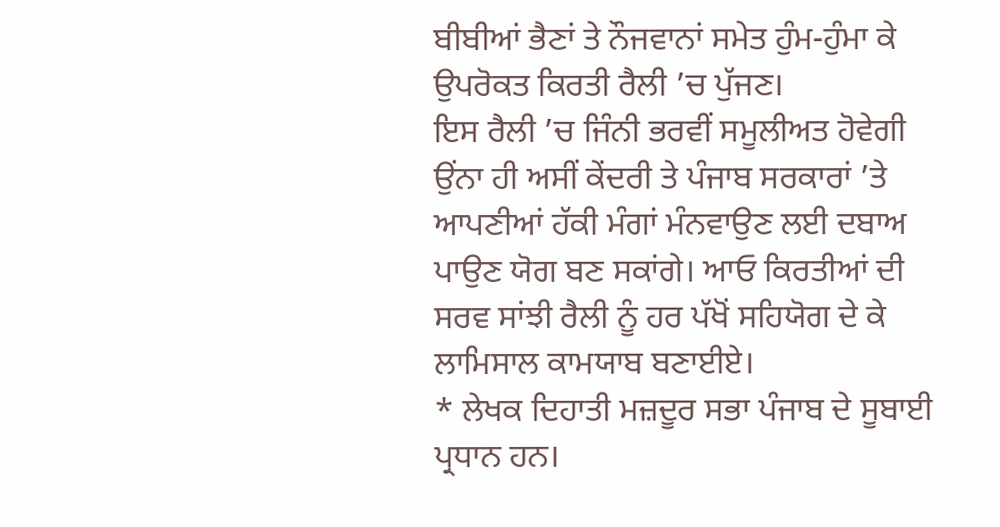ਬੀਬੀਆਂ ਭੈਣਾਂ ਤੇ ਨੌਜਵਾਨਾਂ ਸਮੇਤ ਹੁੰਮ-ਹੁੰਮਾ ਕੇ ਉਪਰੋਕਤ ਕਿਰਤੀ ਰੈਲੀ ’ਚ ਪੁੱਜਣ।
ਇਸ ਰੈਲੀ ’ਚ ਜਿੰਨੀ ਭਰਵੀਂ ਸਮੂਲੀਅਤ ਹੋਵੇਗੀ ਉਂਨਾ ਹੀ ਅਸੀਂ ਕੇਂਦਰੀ ਤੇ ਪੰਜਾਬ ਸਰਕਾਰਾਂ ’ਤੇ ਆਪਣੀਆਂ ਹੱਕੀ ਮੰਗਾਂ ਮੰਨਵਾਉਣ ਲਈ ਦਬਾਅ ਪਾਉਣ ਯੋਗ ਬਣ ਸਕਾਂਗੇ। ਆਓ ਕਿਰਤੀਆਂ ਦੀ ਸਰਵ ਸਾਂਝੀ ਰੈਲੀ ਨੂੰ ਹਰ ਪੱਖੋਂ ਸਹਿਯੋਗ ਦੇ ਕੇ ਲਾਮਿਸਾਲ ਕਾਮਯਾਬ ਬਣਾਈਏ।
* ਲੇਖਕ ਦਿਹਾਤੀ ਮਜ਼ਦੂਰ ਸਭਾ ਪੰਜਾਬ ਦੇ ਸੂਬਾਈ ਪ੍ਰਧਾਨ ਹਨ।